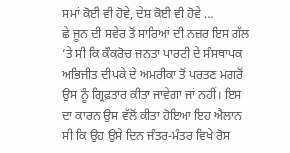ਸਮਾਂ ਕੋਈ ਵੀ ਹੋਵੇ, ਦੇਸ਼ ਕੋਈ ਵੀ ਹੋਵੇ …
ਛੇ ਜੂਨ ਦੀ ਸਵੇਰ ਤੋਂ ਸਾਰਿਆਂ ਦੀ ਨਜ਼ਰ ਇਸ ਗੱਲ ’ਤੇ ਸੀ ਕਿ ਕੌਕਰੋਚ ਜਨਤਾ ਪਾਰਟੀ ਦੇ ਸੰਸਥਾਪਕ ਅਭਿਜੀਤ ਦੀਪਕੇ ਦੇ ਅਮਰੀਕਾ ਤੋਂ ਪਰਤਣ ਮਗਰੋਂ ਉਸ ਨੂੰ ਗ੍ਰਿਫ਼ਤਾਰ ਕੀਤਾ ਜਾਵੇਗਾ ਜਾਂ ਨਹੀਂ। ਇਸ ਦਾ ਕਾਰਨ ਉਸ ਵੱਲੋਂ ਕੀਤਾ ਹੋਇਆ ਇਹ ਐਲਾਨ ਸੀ ਕਿ ਉਹ ਉਸੇ ਦਿਨ ਜੰਤਰ-ਮੰਤਰ ਵਿਖੇ ਰੋਸ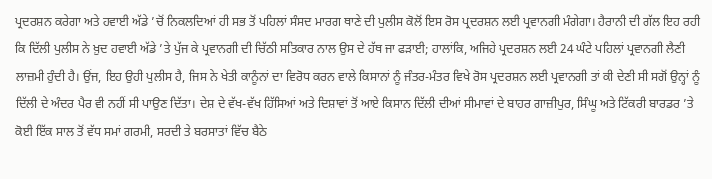ਪ੍ਰਦਰਸ਼ਨ ਕਰੇਗਾ ਅਤੇ ਹਵਾਈ ਅੱਡੇ ’ਚੋਂ ਨਿਕਲਦਿਆਂ ਹੀ ਸਭ ਤੋਂ ਪਹਿਲਾਂ ਸੰਸਦ ਮਾਰਗ ਥਾਣੇ ਦੀ ਪੁਲੀਸ ਕੋਲੋਂ ਇਸ ਰੋਸ ਪ੍ਰਦਰਸ਼ਨ ਲਈ ਪ੍ਰਵਾਨਗੀ ਮੰਗੇਗਾ। ਹੈਰਾਨੀ ਦੀ ਗੱਲ ਇਹ ਰਹੀ ਕਿ ਦਿੱਲੀ ਪੁਲੀਸ ਨੇ ਖ਼ੁਦ ਹਵਾਈ ਅੱਡੇ ’ਤੇ ਪੁੱਜ ਕੇ ਪ੍ਰਵਾਨਗੀ ਦੀ ਚਿੱਠੀ ਸਤਿਕਾਰ ਨਾਲ ਉਸ ਦੇ ਹੱਥ ਜਾ ਫੜਾਈ; ਹਾਲਾਂਕਿ, ਅਜਿਹੇ ਪ੍ਰਦਰਸ਼ਨ ਲਈ 24 ਘੰਟੇ ਪਹਿਲਾਂ ਪ੍ਰਵਾਨਗੀ ਲੈਣੀ ਲਾਜ਼ਮੀ ਹੁੰਦੀ ਹੈ। ਉਂਜ, ਇਹ ਉਹੀ ਪੁਲੀਸ ਹੈ, ਜਿਸ ਨੇ ਖੇਤੀ ਕਾਨੂੰਨਾਂ ਦਾ ਵਿਰੋਧ ਕਰਨ ਵਾਲੇ ਕਿਸਾਨਾਂ ਨੂੰ ਜੰਤਰ-ਮੰਤਰ ਵਿਖੇ ਰੋਸ ਪ੍ਰਦਰਸ਼ਨ ਲਈ ਪ੍ਰਵਾਨਗੀ ਤਾਂ ਕੀ ਦੇਣੀ ਸੀ ਸਗੋਂ ਉਨ੍ਹਾਂ ਨੂੰ ਦਿੱਲੀ ਦੇ ਅੰਦਰ ਪੈਰ ਵੀ ਨਹੀਂ ਸੀ ਪਾਉਣ ਦਿੱਤਾ। ਦੇਸ਼ ਦੇ ਵੱਖ-ਵੱਖ ਹਿੱਸਿਆਂ ਅਤੇ ਦਿਸ਼ਾਵਾਂ ਤੋਂ ਆਏ ਕਿਸਾਨ ਦਿੱਲੀ ਦੀਆਂ ਸੀਮਾਵਾਂ ਦੇ ਬਾਹਰ ਗਾਜ਼ੀਪੁਰ, ਸਿੰਘੂ ਅਤੇ ਟਿੱਕਰੀ ਬਾਰਡਰ ’ਤੇ ਕੋਈ ਇੱਕ ਸਾਲ ਤੋਂ ਵੱਧ ਸਮਾਂ ਗਰਮੀ, ਸਰਦੀ ਤੇ ਬਰਸਾਤਾਂ ਵਿੱਚ ਬੈਠੇ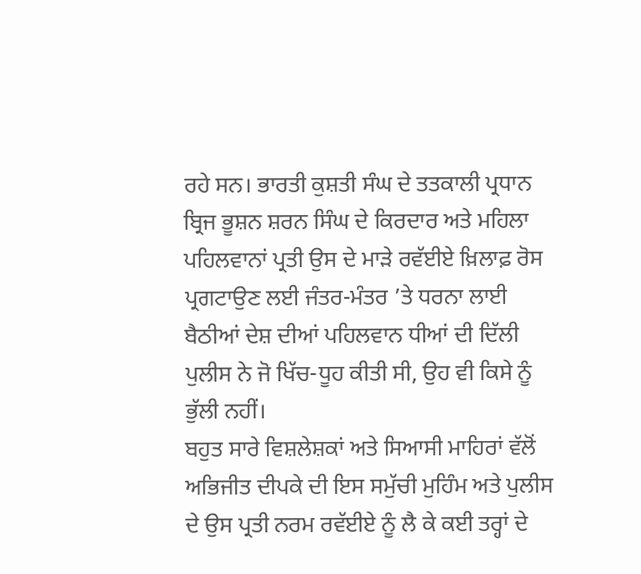ਰਹੇ ਸਨ। ਭਾਰਤੀ ਕੁਸ਼ਤੀ ਸੰਘ ਦੇ ਤਤਕਾਲੀ ਪ੍ਰਧਾਨ ਬ੍ਰਿਜ ਭੂਸ਼ਨ ਸ਼ਰਨ ਸਿੰਘ ਦੇ ਕਿਰਦਾਰ ਅਤੇ ਮਹਿਲਾ ਪਹਿਲਵਾਨਾਂ ਪ੍ਰਤੀ ਉਸ ਦੇ ਮਾੜੇ ਰਵੱਈਏ ਖ਼ਿਲਾਫ਼ ਰੋਸ ਪ੍ਰਗਟਾਉਣ ਲਈ ਜੰਤਰ-ਮੰਤਰ ’ਤੇ ਧਰਨਾ ਲਾਈ ਬੈਠੀਆਂ ਦੇਸ਼ ਦੀਆਂ ਪਹਿਲਵਾਨ ਧੀਆਂ ਦੀ ਦਿੱਲੀ ਪੁਲੀਸ ਨੇ ਜੋ ਖਿੱਚ-ਧੂਹ ਕੀਤੀ ਸੀ, ਉਹ ਵੀ ਕਿਸੇ ਨੂੰ ਭੁੱਲੀ ਨਹੀਂ।
ਬਹੁਤ ਸਾਰੇ ਵਿਸ਼ਲੇਸ਼ਕਾਂ ਅਤੇ ਸਿਆਸੀ ਮਾਹਿਰਾਂ ਵੱਲੋਂ ਅਭਿਜੀਤ ਦੀਪਕੇ ਦੀ ਇਸ ਸਮੁੱਚੀ ਮੁਹਿੰਮ ਅਤੇ ਪੁਲੀਸ ਦੇ ਉਸ ਪ੍ਰਤੀ ਨਰਮ ਰਵੱਈਏ ਨੂੰ ਲੈ ਕੇ ਕਈ ਤਰ੍ਹਾਂ ਦੇ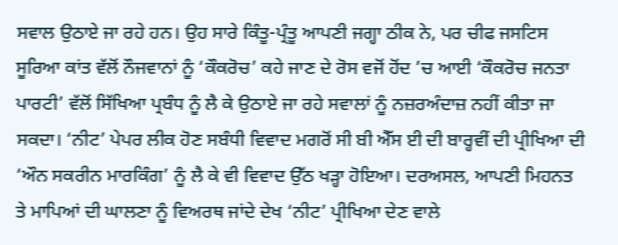ਸਵਾਲ ਉਠਾਏ ਜਾ ਰਹੇ ਹਨ। ਉਹ ਸਾਰੇ ਕਿੰਤੂ-ਪ੍ਰੰਤੂ ਆਪਣੀ ਜਗ੍ਹਾ ਠੀਕ ਨੇ, ਪਰ ਚੀਫ ਜਸਟਿਸ ਸੂਰਿਆ ਕਾਂਤ ਵੱਲੋਂ ਨੌਜਵਾਨਾਂ ਨੂੰ ‘ਕੌਕਰੋਚ’ ਕਹੇ ਜਾਣ ਦੇ ਰੋਸ ਵਜੋਂ ਹੋਂਦ ’ਚ ਆਈ ‘ਕੌਕਰੋਚ ਜਨਤਾ ਪਾਰਟੀ’ ਵੱਲੋਂ ਸਿੱਖਿਆ ਪ੍ਰਬੰਧ ਨੂੰ ਲੈ ਕੇ ਉਠਾਏ ਜਾ ਰਹੇ ਸਵਾਲਾਂ ਨੂੰ ਨਜ਼ਰਅੰਦਾਜ਼ ਨਹੀਂ ਕੀਤਾ ਜਾ ਸਕਦਾ। ‘ਨੀਟ’ ਪੇਪਰ ਲੀਕ ਹੋਣ ਸਬੰਧੀ ਵਿਵਾਦ ਮਗਰੋਂ ਸੀ ਬੀ ਐੱਸ ਈ ਦੀ ਬਾਰ੍ਹਵੀਂ ਦੀ ਪ੍ਰੀਖਿਆ ਦੀ ‘ਔਨ ਸਕਰੀਨ ਮਾਰਕਿੰਗ’ ਨੂੰ ਲੈ ਕੇ ਵੀ ਵਿਵਾਦ ਉੱਠ ਖੜ੍ਹਾ ਹੋਇਆ। ਦਰਅਸਲ, ਆਪਣੀ ਮਿਹਨਤ ਤੇ ਮਾਪਿਆਂ ਦੀ ਘਾਲਣਾ ਨੂੰ ਵਿਅਰਥ ਜਾਂਦੇ ਦੇਖ ‘ਨੀਟ’ ਪ੍ਰੀਖਿਆ ਦੇਣ ਵਾਲੇ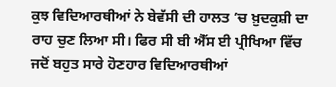ਕੁਝ ਵਿਦਿਆਰਥੀਆਂ ਨੇ ਬੇਵੱਸੀ ਦੀ ਹਾਲਤ ’ਚ ਖ਼ੁਦਕੁਸ਼ੀ ਦਾ ਰਾਹ ਚੁਣ ਲਿਆ ਸੀ। ਫਿਰ ਸੀ ਬੀ ਐੱਸ ਈ ਪ੍ਰੀਖਿਆ ਵਿੱਚ ਜਦੋਂ ਬਹੁਤ ਸਾਰੇ ਹੋਣਹਾਰ ਵਿਦਿਆਰਥੀਆਂ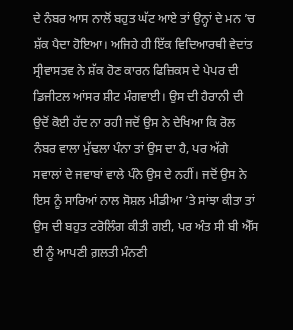ਦੇ ਨੰਬਰ ਆਸ ਨਾਲੋਂ ਬਹੁਤ ਘੱਟ ਆਏ ਤਾਂ ਉਨ੍ਹਾਂ ਦੇ ਮਨ ’ਚ ਸ਼ੱਕ ਪੈਦਾ ਹੋਇਆ। ਅਜਿਹੇ ਹੀ ਇੱਕ ਵਿਦਿਆਰਥੀ ਵੇਦਾਂਤ ਸ੍ਰੀਵਾਸਤਵ ਨੇ ਸ਼ੱਕ ਹੋਣ ਕਾਰਨ ਫਿਜ਼ਿਕਸ ਦੇ ਪੇਪਰ ਦੀ ਡਿਜੀਟਲ ਆਂਸਰ ਸ਼ੀਟ ਮੰਗਵਾਈ। ਉਸ ਦੀ ਹੈਰਾਨੀ ਦੀ ਉਦੋਂ ਕੋਈ ਹੱਦ ਨਾ ਰਹੀ ਜਦੋਂ ਉਸ ਨੇ ਦੇਖਿਆ ਕਿ ਰੋਲ ਨੰਬਰ ਵਾਲਾ ਮੁੱਢਲਾ ਪੰਨਾ ਤਾਂ ਉਸ ਦਾ ਹੈ, ਪਰ ਅੱਗੇ ਸਵਾਲਾਂ ਦੇ ਜਵਾਬਾਂ ਵਾਲੇ ਪੰਨੇ ਉਸ ਦੇ ਨਹੀਂ। ਜਦੋਂ ਉਸ ਨੇ ਇਸ ਨੂੰ ਸਾਰਿਆਂ ਨਾਲ ਸੋਸ਼ਲ ਮੀਡੀਆ ’ਤੇ ਸਾਂਝਾ ਕੀਤਾ ਤਾਂ ਉਸ ਦੀ ਬਹੁਤ ਟਰੋਲਿੰਗ ਕੀਤੀ ਗਈ, ਪਰ ਅੰਤ ਸੀ ਬੀ ਐੱਸ ਈ ਨੂੰ ਆਪਣੀ ਗ਼ਲਤੀ ਮੰਨਣੀ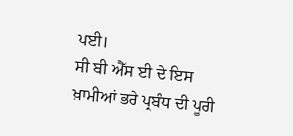ਪਈ।
ਸੀ ਬੀ ਐੱਸ ਈ ਦੇ ਇਸ ਖ਼ਾਮੀਆਂ ਭਰੇ ਪ੍ਰਬੰਧ ਦੀ ਪੂਰੀ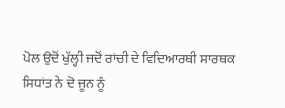ਪੋਲ ਉਦੋਂ ਖੁੱਲ੍ਹੀ ਜਦੋਂ ਰਾਂਚੀ ਦੇ ਵਿਦਿਆਰਥੀ ਸਾਰਥਕ ਸਿਧਾਂਤ ਨੇ ਦੋ ਜੂਨ ਨੂੰ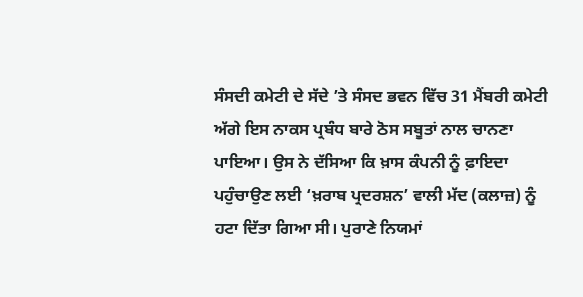ਸੰਸਦੀ ਕਮੇਟੀ ਦੇ ਸੱਦੇ ’ਤੇ ਸੰਸਦ ਭਵਨ ਵਿੱਚ 31 ਮੈਂਬਰੀ ਕਮੇਟੀ ਅੱਗੇ ਇਸ ਨਾਕਸ ਪ੍ਰਬੰਧ ਬਾਰੇ ਠੋਸ ਸਬੂਤਾਂ ਨਾਲ ਚਾਨਣਾ ਪਾਇਆ। ਉਸ ਨੇ ਦੱਸਿਆ ਕਿ ਖ਼ਾਸ ਕੰਪਨੀ ਨੂੰ ਫ਼ਾਇਦਾ ਪਹੁੰਚਾਉਣ ਲਈ ‘ਖ਼ਰਾਬ ਪ੍ਰਦਰਸ਼ਨ’ ਵਾਲੀ ਮੱਦ (ਕਲਾਜ਼) ਨੂੰ ਹਟਾ ਦਿੱਤਾ ਗਿਆ ਸੀ। ਪੁਰਾਣੇ ਨਿਯਮਾਂ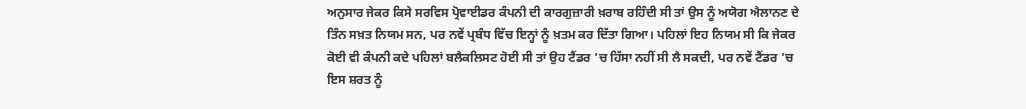ਅਨੁਸਾਰ ਜੇਕਰ ਕਿਸੇ ਸਰਵਿਸ ਪ੍ਰੋਵਾਈਡਰ ਕੰਪਨੀ ਦੀ ਕਾਰਗੁਜ਼ਾਰੀ ਖ਼ਰਾਬ ਰਹਿੰਦੀ ਸੀ ਤਾਂ ਉਸ ਨੂੰ ਅਯੋਗ ਐਲਾਨਣ ਦੇ ਤਿੰਨ ਸਖ਼ਤ ਨਿਯਮ ਸਨ, ਪਰ ਨਵੇਂ ਪ੍ਰਬੰਧ ਵਿੱਚ ਇਨ੍ਹਾਂ ਨੂੰ ਖ਼ਤਮ ਕਰ ਦਿੱਤਾ ਗਿਆ। ਪਹਿਲਾਂ ਇਹ ਨਿਯਮ ਸੀ ਕਿ ਜੇਕਰ ਕੋਈ ਵੀ ਕੰਪਨੀ ਕਦੇ ਪਹਿਲਾਂ ਬਲੈਕਲਿਸਟ ਹੋਈ ਸੀ ਤਾਂ ਉਹ ਟੈਂਡਰ ’ਚ ਹਿੱਸਾ ਨਹੀਂ ਸੀ ਲੈ ਸਕਦੀ, ਪਰ ਨਵੇਂ ਟੈਂਡਰ ’ਚ ਇਸ ਸ਼ਰਤ ਨੂੰ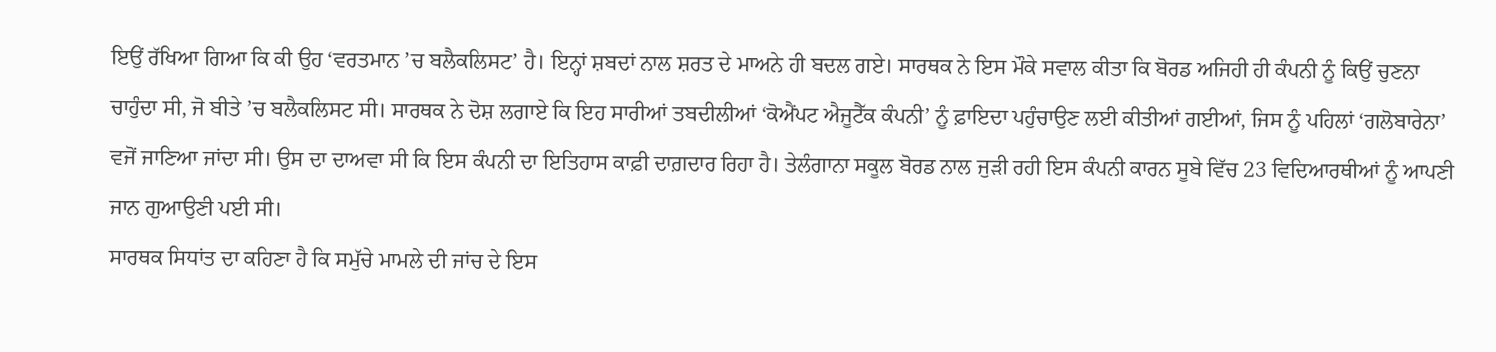ਇਉਂ ਰੱਖਿਆ ਗਿਆ ਕਿ ਕੀ ਉਹ ‘ਵਰਤਮਾਨ ’ਚ ਬਲੈਕਲਿਸਟ’ ਹੈ। ਇਨ੍ਹਾਂ ਸ਼ਬਦਾਂ ਨਾਲ ਸ਼ਰਤ ਦੇ ਮਾਅਨੇ ਹੀ ਬਦਲ ਗਏ। ਸਾਰਥਕ ਨੇ ਇਸ ਮੌਕੇ ਸਵਾਲ ਕੀਤਾ ਕਿ ਬੋਰਡ ਅਜਿਹੀ ਹੀ ਕੰਪਨੀ ਨੂੰ ਕਿਉਂ ਚੁਣਨਾ ਚਾਹੁੰਦਾ ਸੀ, ਜੋ ਬੀਤੇ ’ਚ ਬਲੈਕਲਿਸਟ ਸੀ। ਸਾਰਥਕ ਨੇ ਦੋਸ਼ ਲਗਾਏ ਕਿ ਇਹ ਸਾਰੀਆਂ ਤਬਦੀਲੀਆਂ ‘ਕੋਐਂਪਟ ਐਜੂਟੈੱਕ ਕੰਪਨੀ’ ਨੂੰ ਫ਼ਾਇਦਾ ਪਹੁੰਚਾਉਣ ਲਈ ਕੀਤੀਆਂ ਗਈਆਂ, ਜਿਸ ਨੂੰ ਪਹਿਲਾਂ ‘ਗਲੋਬਾਰੇਨਾ’ ਵਜੋਂ ਜਾਣਿਆ ਜਾਂਦਾ ਸੀ। ਉਸ ਦਾ ਦਾਅਵਾ ਸੀ ਕਿ ਇਸ ਕੰਪਨੀ ਦਾ ਇਤਿਹਾਸ ਕਾਫ਼ੀ ਦਾਗ਼ਦਾਰ ਰਿਹਾ ਹੈ। ਤੇਲੰਗਾਨਾ ਸਕੂਲ ਬੋਰਡ ਨਾਲ ਜੁੜੀ ਰਹੀ ਇਸ ਕੰਪਨੀ ਕਾਰਨ ਸੂਬੇ ਵਿੱਚ 23 ਵਿਦਿਆਰਥੀਆਂ ਨੂੰ ਆਪਣੀ ਜਾਨ ਗੁਆਉਣੀ ਪਈ ਸੀ।
ਸਾਰਥਕ ਸਿਧਾਂਤ ਦਾ ਕਹਿਣਾ ਹੈ ਕਿ ਸਮੁੱਚੇ ਮਾਮਲੇ ਦੀ ਜਾਂਚ ਦੇ ਇਸ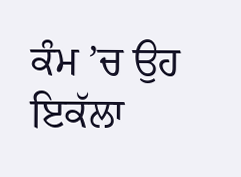ਕੰਮ ’ਚ ਉਹ ਇਕੱਲਾ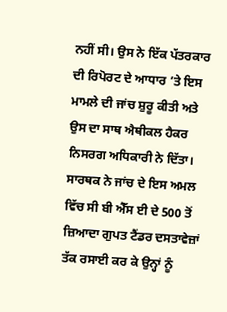ਨਹੀਂ ਸੀ। ਉਸ ਨੇ ਇੱਕ ਪੱਤਰਕਾਰ ਦੀ ਰਿਪੋਰਟ ਦੇ ਆਧਾਰ ’ਤੇ ਇਸ ਮਾਮਲੇ ਦੀ ਜਾਂਚ ਸ਼ੁਰੂ ਕੀਤੀ ਅਤੇ ਉਸ ਦਾ ਸਾਥ ਐਥੀਕਲ ਹੈਕਰ ਨਿਸਰਗ ਅਧਿਕਾਰੀ ਨੇ ਦਿੱਤਾ। ਸਾਰਥਕ ਨੇ ਜਾਂਚ ਦੇ ਇਸ ਅਮਲ ਵਿੱਚ ਸੀ ਬੀ ਐੱਸ ਈ ਦੇ 500 ਤੋਂ ਜ਼ਿਆਦਾ ਗੁਪਤ ਟੈਂਡਰ ਦਸਤਾਵੇਜ਼ਾਂ ਤੱਕ ਰਸਾਈ ਕਰ ਕੇ ਉਨ੍ਹਾਂ ਨੂੰ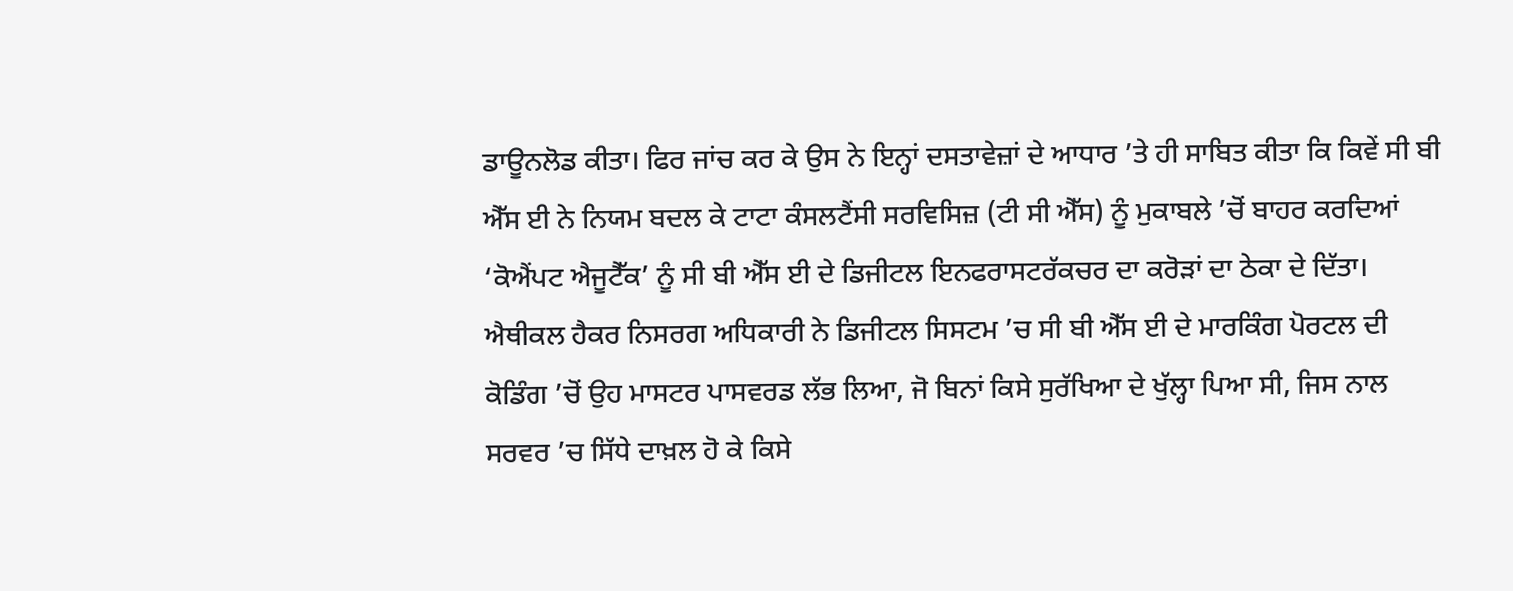ਡਾਊਨਲੋਡ ਕੀਤਾ। ਫਿਰ ਜਾਂਚ ਕਰ ਕੇ ਉਸ ਨੇ ਇਨ੍ਹਾਂ ਦਸਤਾਵੇਜ਼ਾਂ ਦੇ ਆਧਾਰ ’ਤੇ ਹੀ ਸਾਬਿਤ ਕੀਤਾ ਕਿ ਕਿਵੇਂ ਸੀ ਬੀ ਐੱਸ ਈ ਨੇ ਨਿਯਮ ਬਦਲ ਕੇ ਟਾਟਾ ਕੰਸਲਟੈਂਸੀ ਸਰਵਿਸਿਜ਼ (ਟੀ ਸੀ ਐੱਸ) ਨੂੰ ਮੁਕਾਬਲੇ ’ਚੋਂ ਬਾਹਰ ਕਰਦਿਆਂ ‘ਕੋਐਂਪਟ ਐਜੂਟੈੱਕ’ ਨੂੰ ਸੀ ਬੀ ਐੱਸ ਈ ਦੇ ਡਿਜੀਟਲ ਇਨਫਰਾਸਟਰੱਕਚਰ ਦਾ ਕਰੋੜਾਂ ਦਾ ਠੇਕਾ ਦੇ ਦਿੱਤਾ।
ਐਥੀਕਲ ਹੈਕਰ ਨਿਸਰਗ ਅਧਿਕਾਰੀ ਨੇ ਡਿਜੀਟਲ ਸਿਸਟਮ ’ਚ ਸੀ ਬੀ ਐੱਸ ਈ ਦੇ ਮਾਰਕਿੰਗ ਪੋਰਟਲ ਦੀ ਕੋਡਿੰਗ ’ਚੋਂ ਉਹ ਮਾਸਟਰ ਪਾਸਵਰਡ ਲੱਭ ਲਿਆ, ਜੋ ਬਿਨਾਂ ਕਿਸੇ ਸੁਰੱਖਿਆ ਦੇ ਖੁੱਲ੍ਹਾ ਪਿਆ ਸੀ, ਜਿਸ ਨਾਲ ਸਰਵਰ ’ਚ ਸਿੱਧੇ ਦਾਖ਼ਲ ਹੋ ਕੇ ਕਿਸੇ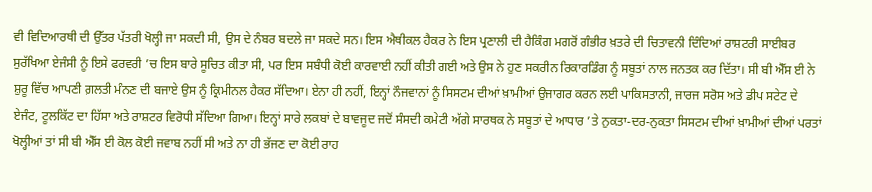ਵੀ ਵਿਦਿਆਰਥੀ ਦੀ ਉੱਤਰ ਪੱਤਰੀ ਖੋਲ੍ਹੀ ਜਾ ਸਕਦੀ ਸੀ, ਉਸ ਦੇ ਨੰਬਰ ਬਦਲੇ ਜਾ ਸਕਦੇ ਸਨ। ਇਸ ਐਥੀਕਲ ਹੈਕਰ ਨੇ ਇਸ ਪ੍ਰਣਾਲੀ ਦੀ ਹੈਕਿੰਗ ਮਗਰੋਂ ਗੰਭੀਰ ਖ਼ਤਰੇ ਦੀ ਚਿਤਾਵਨੀ ਦਿੰਦਿਆਂ ਰਾਸ਼ਟਰੀ ਸਾਈਬਰ ਸੁਰੱਖਿਆ ਏਜੰਸੀ ਨੂੰ ਇਸੇ ਫਰਵਰੀ ’ਚ ਇਸ ਬਾਰੇ ਸੂਚਿਤ ਕੀਤਾ ਸੀ, ਪਰ ਇਸ ਸਬੰਧੀ ਕੋਈ ਕਾਰਵਾਈ ਨਹੀਂ ਕੀਤੀ ਗਈ ਅਤੇ ਉਸ ਨੇ ਹੁਣ ਸਕਰੀਨ ਰਿਕਾਰਡਿੰਗ ਨੂੰ ਸਬੂਤਾਂ ਨਾਲ ਜਨਤਕ ਕਰ ਦਿੱਤਾ। ਸੀ ਬੀ ਐੱਸ ਈ ਨੇ ਸ਼ੁਰੂ ਵਿੱਚ ਆਪਣੀ ਗ਼ਲਤੀ ਮੰਨਣ ਦੀ ਬਜਾਏ ਉਸ ਨੂੰ ਕ੍ਰਿਮੀਨਲ ਹੈਕਰ ਸੱਦਿਆ। ਏਨਾ ਹੀ ਨਹੀਂ, ਇਨ੍ਹਾਂ ਨੌਜਵਾਨਾਂ ਨੂੰ ਸਿਸਟਮ ਦੀਆਂ ਖ਼ਾਮੀਆਂ ਉਜਾਗਰ ਕਰਨ ਲਈ ਪਾਕਿਸਤਾਨੀ, ਜਾਰਜ ਸਰੋਸ ਅਤੇ ਡੀਪ ਸਟੇਟ ਦੇ ਏਜੰਟ, ਟੂਲਕਿੱਟ ਦਾ ਹਿੱਸਾ ਅਤੇ ਰਾਸ਼ਟਰ ਵਿਰੋਧੀ ਸੱਦਿਆ ਗਿਆ। ਇਨ੍ਹਾਂ ਸਾਰੇ ਲਕਬਾਂ ਦੇ ਬਾਵਜੂਦ ਜਦੋਂ ਸੰਸਦੀ ਕਮੇਟੀ ਅੱਗੇ ਸਾਰਥਕ ਨੇ ਸਬੂਤਾਂ ਦੇ ਆਧਾਰ ’ਤੇ ਨੁਕਤਾ-ਦਰ-ਨੁਕਤਾ ਸਿਸਟਮ ਦੀਆਂ ਖ਼ਾਮੀਆਂ ਦੀਆਂ ਪਰਤਾਂ ਖੋਲ੍ਹੀਆਂ ਤਾਂ ਸੀ ਬੀ ਐੱਸ ਈ ਕੋਲ ਕੋਈ ਜਵਾਬ ਨਹੀਂ ਸੀ ਅਤੇ ਨਾ ਹੀ ਭੱਜਣ ਦਾ ਕੋਈ ਰਾਹ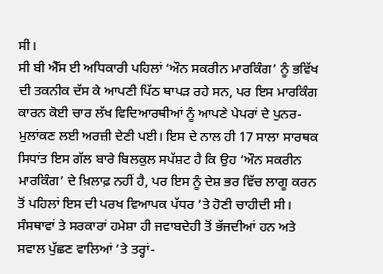ਸੀ।
ਸੀ ਬੀ ਐੱਸ ਈ ਅਧਿਕਾਰੀ ਪਹਿਲਾਂ ‘ਔਨ ਸਕਰੀਨ ਮਾਰਕਿੰਗ’ ਨੂੰ ਭਵਿੱਖ ਦੀ ਤਕਨੀਕ ਦੱਸ ਕੇ ਆਪਣੀ ਪਿੱਠ ਥਾਪੜ ਰਹੇ ਸਨ, ਪਰ ਇਸ ਮਾਰਕਿੰਗ ਕਾਰਨ ਕੋਈ ਚਾਰ ਲੱਖ ਵਿਦਿਆਰਥੀਆਂ ਨੂੰ ਆਪਣੇ ਪੇਪਰਾਂ ਦੇ ਪੁਨਰ-ਮੁਲਾਂਕਣ ਲਈ ਅਰਜ਼ੀ ਦੇਣੀ ਪਈ। ਇਸ ਦੇ ਨਾਲ ਹੀ 17 ਸਾਲਾ ਸਾਰਥਕ ਸਿਧਾਂਤ ਇਸ ਗੱਲ ਬਾਰੇ ਬਿਲਕੁਲ ਸਪੱਸ਼ਟ ਹੈ ਕਿ ਉਹ ‘ਔਨ ਸਕਰੀਨ ਮਾਰਕਿੰਗ’ ਦੇ ਖ਼ਿਲਾਫ਼ ਨਹੀਂ ਹੈ, ਪਰ ਇਸ ਨੂੰ ਦੇਸ਼ ਭਰ ਵਿੱਚ ਲਾਗੂ ਕਰਨ ਤੋਂ ਪਹਿਲਾਂ ਇਸ ਦੀ ਪਰਖ ਵਿਆਪਕ ਪੱਧਰ ’ਤੇ ਹੋਣੀ ਚਾਹੀਦੀ ਸੀ। ਸੰਸਥਾਵਾਂ ਤੇ ਸਰਕਾਰਾਂ ਹਮੇਸ਼ਾ ਹੀ ਜਵਾਬਦੇਹੀ ਤੋਂ ਭੱਜਦੀਆਂ ਹਨ ਅਤੇ ਸਵਾਲ ਪੁੱਛਣ ਵਾਲਿਆਂ ’ਤੇ ਤਰ੍ਹਾਂ-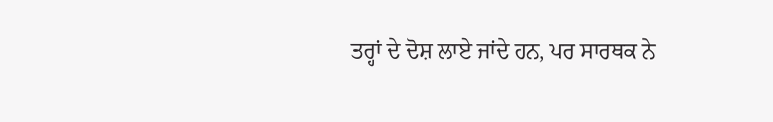ਤਰ੍ਹਾਂ ਦੇ ਦੋਸ਼ ਲਾਏ ਜਾਂਦੇ ਹਨ, ਪਰ ਸਾਰਥਕ ਨੇ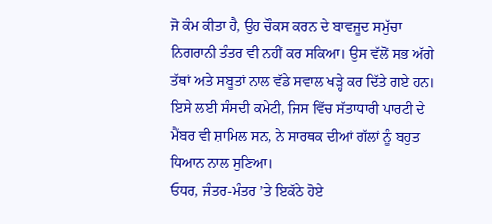ਜੋ ਕੰਮ ਕੀਤਾ ਹੈ, ਉਹ ਚੌਕਸ ਕਰਨ ਦੇ ਬਾਵਜੂਦ ਸਮੁੱਚਾ ਨਿਗਰਾਨੀ ਤੰਤਰ ਵੀ ਨਹੀਂ ਕਰ ਸਕਿਆ। ਉਸ ਵੱਲੋਂ ਸਭ ਅੱਗੇ ਤੱਥਾਂ ਅਤੇ ਸਬੂਤਾਂ ਨਾਲ ਵੱਡੇ ਸਵਾਲ ਖੜ੍ਹੇ ਕਰ ਦਿੱਤੇ ਗਏ ਹਨ। ਇਸੇ ਲਈ ਸੰਸਦੀ ਕਮੇਟੀ, ਜਿਸ ਵਿੱਚ ਸੱਤਾਧਾਰੀ ਪਾਰਟੀ ਦੇ ਮੈਂਬਰ ਵੀ ਸ਼ਾਮਿਲ ਸਨ, ਨੇ ਸਾਰਥਕ ਦੀਆਂ ਗੱਲਾਂ ਨੂੰ ਬਹੁਤ ਧਿਆਨ ਨਾਲ ਸੁਣਿਆ।
ਓਧਰ, ਜੰਤਰ-ਮੰਤਰ ’ਤੇ ਇਕੱਠੇ ਹੋਏ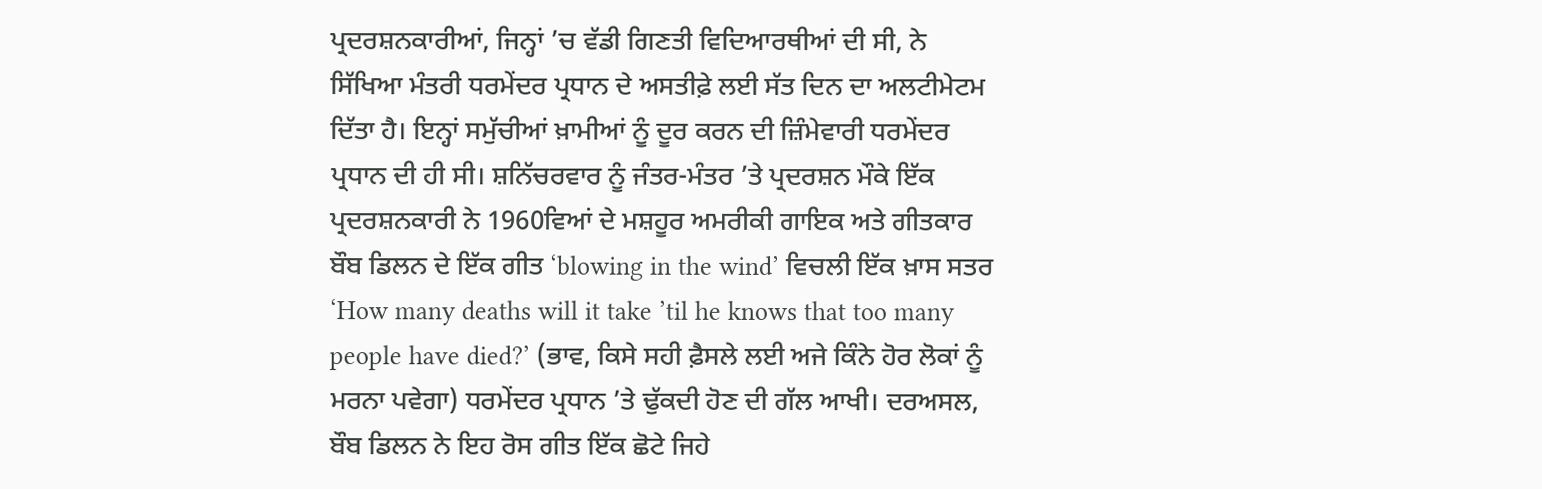ਪ੍ਰਦਰਸ਼ਨਕਾਰੀਆਂ, ਜਿਨ੍ਹਾਂ ’ਚ ਵੱਡੀ ਗਿਣਤੀ ਵਿਦਿਆਰਥੀਆਂ ਦੀ ਸੀ, ਨੇ ਸਿੱਖਿਆ ਮੰਤਰੀ ਧਰਮੇਂਦਰ ਪ੍ਰਧਾਨ ਦੇ ਅਸਤੀਫ਼ੇ ਲਈ ਸੱਤ ਦਿਨ ਦਾ ਅਲਟੀਮੇਟਮ ਦਿੱਤਾ ਹੈ। ਇਨ੍ਹਾਂ ਸਮੁੱਚੀਆਂ ਖ਼ਾਮੀਆਂ ਨੂੰ ਦੂਰ ਕਰਨ ਦੀ ਜ਼ਿੰਮੇਵਾਰੀ ਧਰਮੇਂਦਰ ਪ੍ਰਧਾਨ ਦੀ ਹੀ ਸੀ। ਸ਼ਨਿੱਚਰਵਾਰ ਨੂੰ ਜੰਤਰ-ਮੰਤਰ ’ਤੇ ਪ੍ਰਦਰਸ਼ਨ ਮੌਕੇ ਇੱਕ ਪ੍ਰਦਰਸ਼ਨਕਾਰੀ ਨੇ 1960ਵਿਆਂ ਦੇ ਮਸ਼ਹੂਰ ਅਮਰੀਕੀ ਗਾਇਕ ਅਤੇ ਗੀਤਕਾਰ ਬੌਬ ਡਿਲਨ ਦੇ ਇੱਕ ਗੀਤ ‘blowing in the wind’ ਵਿਚਲੀ ਇੱਕ ਖ਼ਾਸ ਸਤਰ ‘How many deaths will it take ’til he knows that too many people have died?’ (ਭਾਵ, ਕਿਸੇ ਸਹੀ ਫ਼ੈਸਲੇ ਲਈ ਅਜੇ ਕਿੰਨੇ ਹੋਰ ਲੋਕਾਂ ਨੂੰ ਮਰਨਾ ਪਵੇਗਾ) ਧਰਮੇਂਦਰ ਪ੍ਰਧਾਨ ’ਤੇ ਢੁੱਕਦੀ ਹੋਣ ਦੀ ਗੱਲ ਆਖੀ। ਦਰਅਸਲ, ਬੌਬ ਡਿਲਨ ਨੇ ਇਹ ਰੋਸ ਗੀਤ ਇੱਕ ਛੋਟੇ ਜਿਹੇ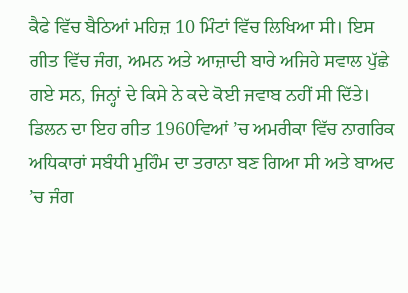ਕੈਫੇ ਵਿੱਚ ਬੈਠਿਆਂ ਮਹਿਜ਼ 10 ਮਿੰਟਾਂ ਵਿੱਚ ਲਿਖਿਆ ਸੀ। ਇਸ ਗੀਤ ਵਿੱਚ ਜੰਗ, ਅਮਨ ਅਤੇ ਆਜ਼ਾਦੀ ਬਾਰੇ ਅਜਿਹੇ ਸਵਾਲ ਪੁੱਛੇ ਗਏ ਸਨ, ਜਿਨ੍ਹਾਂ ਦੇ ਕਿਸੇ ਨੇ ਕਦੇ ਕੋਈ ਜਵਾਬ ਨਹੀਂ ਸੀ ਦਿੱਤੇ। ਡਿਲਨ ਦਾ ਇਹ ਗੀਤ 1960ਵਿਆਂ ’ਚ ਅਮਰੀਕਾ ਵਿੱਚ ਨਾਗਰਿਕ ਅਧਿਕਾਰਾਂ ਸਬੰਧੀ ਮੁਹਿੰਮ ਦਾ ਤਰਾਨਾ ਬਣ ਗਿਆ ਸੀ ਅਤੇ ਬਾਅਦ ’ਚ ਜੰਗ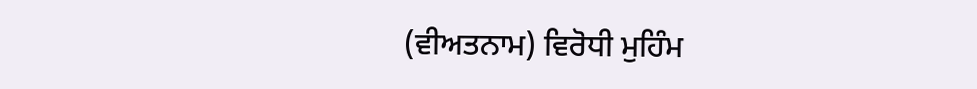(ਵੀਅਤਨਾਮ) ਵਿਰੋਧੀ ਮੁਹਿੰਮ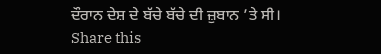ਦੌਰਾਨ ਦੇਸ਼ ਦੇ ਬੱਚੇ ਬੱਚੇ ਦੀ ਜ਼ੁਬਾਨ ’ਤੇ ਸੀ।
Share this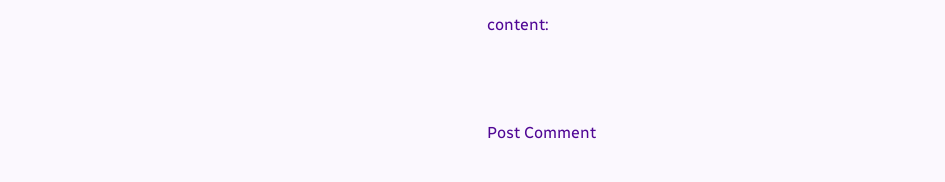content:



Post Comment